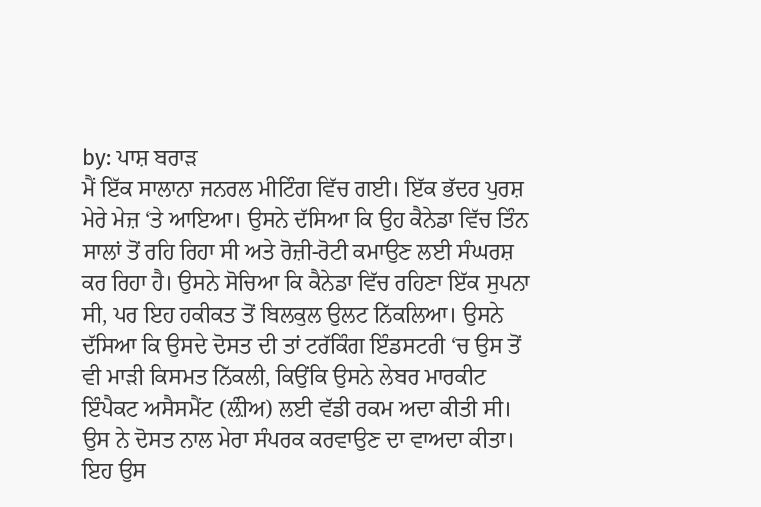by: ਪਾਸ਼ ਬਰਾੜ
ਮੈਂ ਇੱਕ ਸਾਲਾਨਾ ਜਨਰਲ ਮੀਟਿੰਗ ਵਿੱਚ ਗਈ। ਇੱਕ ਭੱਦਰ ਪੁਰਸ਼ ਮੇਰੇ ਮੇਜ਼ ‘ਤੇ ਆਇਆ। ਉਸਨੇ ਦੱਸਿਆ ਕਿ ਉਹ ਕੈਨੇਡਾ ਵਿੱਚ ਤਿੰਨ ਸਾਲਾਂ ਤੋਂ ਰਹਿ ਰਿਹਾ ਸੀ ਅਤੇ ਰੋਜ਼ੀ-ਰੋਟੀ ਕਮਾਉਣ ਲਈ ਸੰਘਰਸ਼ ਕਰ ਰਿਹਾ ਹੈ। ਉਸਨੇ ਸੋਚਿਆ ਕਿ ਕੈਨੇਡਾ ਵਿੱਚ ਰਹਿਣਾ ਇੱਕ ਸੁਪਨਾ ਸੀ, ਪਰ ਇਹ ਹਕੀਕਤ ਤੋਂ ਬਿਲਕੁਲ ਉਲਟ ਨਿੱਕਲਿਆ। ਉਸਨੇ ਦੱਸਿਆ ਕਿ ਉਸਦੇ ਦੋਸਤ ਦੀ ਤਾਂ ਟਰੱਕਿੰਗ ਇੰਡਸਟਰੀ ‘ਚ ਉਸ ਤੋਂ ਵੀ ਮਾੜੀ ਕਿਸਮਤ ਨਿੱਕਲੀ, ਕਿਉਂਕਿ ਉਸਨੇ ਲੇਬਰ ਮਾਰਕੀਟ ਇੰਪੈਕਟ ਅਸੈਸਮੈਂਟ (ਲ਼ੰੀਅ) ਲਈ ਵੱਡੀ ਰਕਮ ਅਦਾ ਕੀਤੀ ਸੀ। ਉਸ ਨੇ ਦੋਸਤ ਨਾਲ ਮੇਰਾ ਸੰਪਰਕ ਕਰਵਾਉਣ ਦਾ ਵਾਅਦਾ ਕੀਤਾ। ਇਹ ਉਸ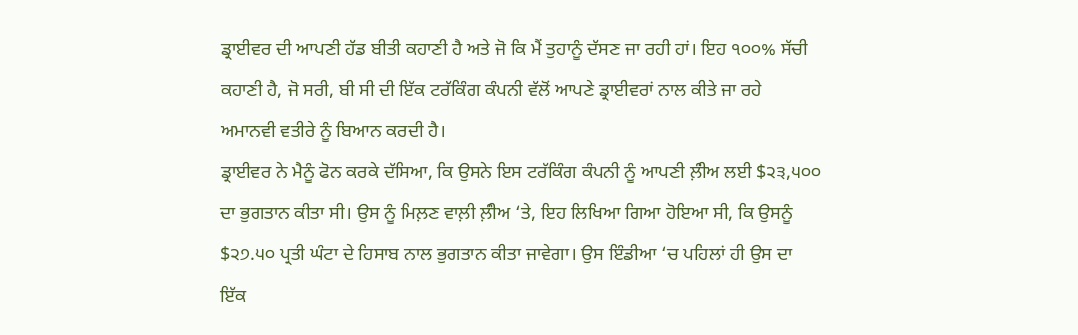ਡ੍ਰਾਈਵਰ ਦੀ ਆਪਣੀ ਹੱਡ ਬੀਤੀ ਕਹਾਣੀ ਹੈ ਅਤੇ ਜੋ ਕਿ ਮੈਂ ਤੁਹਾਨੂੰ ਦੱਸਣ ਜਾ ਰਹੀ ਹਾਂ। ਇਹ ੧੦੦% ਸੱਚੀ ਕਹਾਣੀ ਹੈ, ਜੋ ਸਰੀ, ਬੀ ਸੀ ਦੀ ਇੱਕ ਟਰੱਕਿੰਗ ਕੰਪਨੀ ਵੱਲੋਂ ਆਪਣੇ ਡ੍ਰਾਈਵਰਾਂ ਨਾਲ ਕੀਤੇ ਜਾ ਰਹੇ ਅਮਾਨਵੀ ਵਤੀਰੇ ਨੂੰ ਬਿਆਨ ਕਰਦੀ ਹੈ।
ਡ੍ਰਾਈਵਰ ਨੇ ਮੈਨੂੰ ਫੋਨ ਕਰਕੇ ਦੱਸਿਆ, ਕਿ ਉਸਨੇ ਇਸ ਟਰੱਕਿੰਗ ਕੰਪਨੀ ਨੂੰ ਆਪਣੀ ਲ਼ੰੀਅ ਲਈ $੨੩,੫੦੦ ਦਾ ਭੁਗਤਾਨ ਕੀਤਾ ਸੀ। ਉਸ ਨੂੰ ਮਿਲ਼ਣ ਵਾਲ਼ੀ ਲ਼ੰੀਅ ‘ਤੇ, ਇਹ ਲਿਖਿਆ ਗਿਆ ਹੋਇਆ ਸੀ, ਕਿ ਉਸਨੂੰ $੨੭.੫੦ ਪ੍ਰਤੀ ਘੰਟਾ ਦੇ ਹਿਸਾਬ ਨਾਲ ਭੁਗਤਾਨ ਕੀਤਾ ਜਾਵੇਗਾ। ਉਸ ਇੰਡੀਆ ‘ਚ ਪਹਿਲਾਂ ਹੀ ਉਸ ਦਾ ਇੱਕ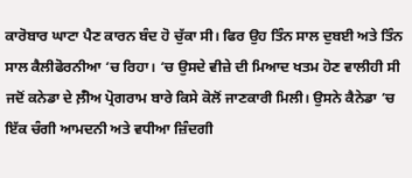ਕਾਰੋਬਾਰ ਘਾਟਾ ਪੈਣ ਕਾਰਨ ਬੰਦ ਹੋ ਚੁੱਕਾ ਸੀ। ਫਿਰ ਉਹ ਤਿੰਨ ਸਾਲ ਦੁਬਈ ਅਤੇ ਤਿੰਨ ਸਾਲ ਕੈਲੀਫੋਰਨੀਆ ‘ਚ ਰਿਹਾ। ‘ਚ ਉਸਦੇ ਵੀਜ਼ੇ ਦੀ ਮਿਆਦ ਖਤਮ ਹੋਣ ਵਾਲੀਹੀ ਸੀ ਜਦੋਂ ਕਨੇਡਾ ਦੇ ਲ਼ੰੀਅ ਪ੍ਰੋਗਰਾਮ ਬਾਰੇ ਕਿਸੇ ਕੋਲੋਂ ਜਾਣਕਾਰੀ ਮਿਲੀ। ਉਸਨੇ ਕੈਨੇਡਾ ‘ਚ ਇੱਕ ਚੰਗੀ ਆਮਦਨੀ ਅਤੇ ਵਧੀਆ ਜ਼ਿੰਦਗੀ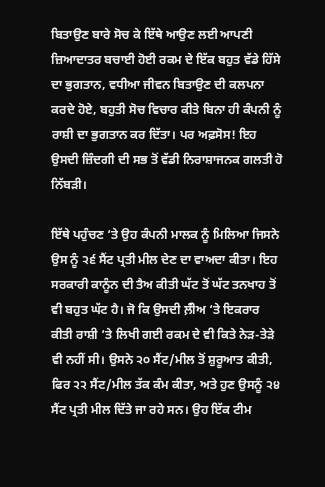ਬਿਤਾਉਣ ਬਾਰੇ ਸੋਚ ਕੇ ਇੱਥੇ ਆਉਣ ਲਈ ਆਪਣੀ ਜ਼ਿਆਦਾਤਰ ਬਚਾਈ ਹੋਈ ਰਕਮ ਦੇ ਇੱਕ ਬਹੁਤ ਵੱਡੇ ਹਿੱਸੇ ਦਾ ਭੁਗਤਾਨ, ਵਧੀਆ ਜੀਵਨ ਬਿਤਾਉਣ ਦੀ ਕਲਪਨਾ ਕਰਦੇ ਹੋਏ, ਬਹੁਤੀ ਸੋਚ ਵਿਚਾਰ ਕੀਤੇ ਬਿਨਾ ਹੀ ਕੰਪਨੀ ਨੂੰ ਰਾਸ਼ੀ ਦਾ ਭੁਗਤਾਨ ਕਰ ਦਿੱਤਾ। ਪਰ ਅਫ਼ਸੋਸ! ਇਹ ਉਸਦੀ ਜ਼ਿੰਦਗੀ ਦੀ ਸਭ ਤੋਂ ਵੱਡੀ ਨਿਰਾਸ਼ਾਜਨਕ ਗਲਤੀ ਹੋ ਨਿੱਬੜੀ।

ਇੱਥੇ ਪਹੁੰਚਣ ‘ਤੇ ਉਹ ਕੰਪਨੀ ਮਾਲਕ ਨੂੰ ਮਿਲਿਆ ਜਿਸਨੇ ਉਸ ਨੂੰ ੨੬ ਸੈਂਟ ਪ੍ਰਤੀ ਮੀਲ ਦੇਣ ਦਾ ਵਾਅਦਾ ਕੀਤਾ। ਇਹ ਸਰਕਾਰੀ ਕਾਨੂੰਨ ਦੀ ਤੈਅ ਕੀਤੀ ਘੱਟ ਤੋਂ ਘੱਟ ਤਨਖਾਹ ਤੋਂ ਵੀ ਬਹੁਤ ਘੱਟ ਹੈ। ਜੋ ਕਿ ਉਸਦੀ ਲ਼ੰੀਅ ‘ਤੇ ਇਕਰਾਰ ਕੀਤੀ ਰਾਸ਼ੀ ‘ਤੇ ਲਿਖੀ ਗਈ ਰਕਮ ਦੇ ਵੀ ਕਿਤੇ ਨੇੜ-ਤੇੜੇ ਵੀ ਨਹੀਂ ਸੀ। ਉਸਨੇ ੨੦ ਸੈਂਟ/ਮੀਲ ਤੋਂ ਸ਼ੁਰੂਆਤ ਕੀਤੀ, ਫਿਰ ੨੨ ਸੈਂਟ/ਮੀਲ ਤੱਕ ਕੰਮ ਕੀਤਾ, ਅਤੇ ਹੁਣ ਉਸਨੂੰ ੨੪ ਸੈਂਟ ਪ੍ਰਤੀ ਮੀਲ ਦਿੱਤੇ ਜਾ ਰਹੇ ਸਨ। ਉਹ ਇੱਕ ਟੀਮ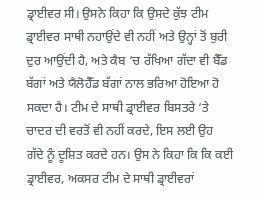ਡ੍ਰਾਈਵਰ ਸੀ। ਉਸਨੇ ਕਿਹਾ ਕਿ ਉਸਦੇ ਕੁੱਝ ਟੀਮ ਡ੍ਰਾਈਵਰ ਸਾਥੀ ਨਹਾਉਂਦੇ ਵੀ ਨਹੀਂ ਅਤੇ ਉਨ੍ਹਾਂ ਤੋਂ ਬੁਰੀ ਦੁਰ ਆਉਂਦੀ ਹੈ, ਅਤੇ ਕੈਬ ‘ਚ ਰੱਖਿਆ ਗੱਦਾ ਵੀ ਬੈੱਡ ਬੱਗਾਂ ਅਤੇ ਯੈਲੋਹੈੱਡ ਬੱਗਾਂ ਨਾਲ ਭਰਿਆ ਹੋਇਆ ਹੋ ਸਕਦਾ ਹੈ। ਟੀਮ ਦੇ ਸਾਥੀ ਡ੍ਰਾਈਵਰ ਬਿਸਤਰੇ ‘ਤੇ ਚਾਦਰ ਦੀ ਵਰਤੋਂ ਵੀ ਨਹੀਂ ਕਰਦੇ, ਇਸ ਲਈ ਉਹ ਗੱਦੇ ਨੂੰ ਦੂਸ਼ਿਤ ਕਰਦੇ ਹਨ। ਉਸ ਨੇ ਕਿਹਾ ਕਿ ਕਿ ਕਈ ਡ੍ਰਾਈਵਰ, ਅਕਸਰ ਟੀਮ ਦੇ ਸਾਥੀ ਡ੍ਰਾਈਵਰਾਂ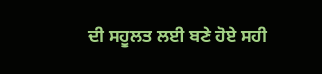ਦੀ ਸਹੂਲਤ ਲਈ ਬਣੇ ਹੋਏ ਸਹੀ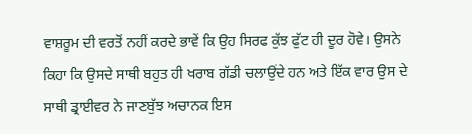ਵਾਸ਼ਰੂਮ ਦੀ ਵਰਤੋਂ ਨਹੀਂ ਕਰਦੇ ਭਾਵੇਂ ਕਿ ਉਹ ਸਿਰਫ ਕੁੱਝ ਫੁੱਟ ਹੀ ਦੂਰ ਹੋਵੇ। ਉਸਨੇ ਕਿਹਾ ਕਿ ਉਸਦੇ ਸਾਥੀ ਬਹੁਤ ਹੀ ਖਰਾਬ ਗੱਡੀ ਚਲਾਉਂਦੇ ਹਨ ਅਤੇ ਇੱਕ ਵਾਰ ਉਸ ਦੇ ਸਾਥੀ ਡ੍ਰਾਈਵਰ ਨੇ ਜਾਣਬੁੱਝ ਅਚਾਨਕ ਇਸ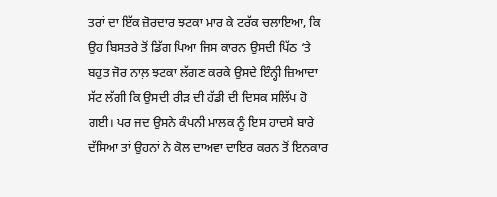ਤਰਾਂ ਦਾ ਇੱਕ ਜ਼ੋਰਦਾਰ ਝਟਕਾ ਮਾਰ ਕੇ ਟਰੱਕ ਚਲਾਇਆ, ਕਿ ਉਹ ਬਿਸਤਰੇ ਤੋਂ ਡਿੱਗ ਪਿਆ ਜਿਸ ਕਾਰਨ ਉਸਦੀ ਪਿੱਠ ‘ਤੇ ਬਹੁਤ ਜੋਰ ਨਾਲ਼ ਝਟਕਾ ਲੱਗਣ ਕਰਕੇ ਉਸਦੇ ਇੰਨ੍ਹੀ ਜ਼ਿਆਦਾ ਸੱਟ ਲੱਗੀ ਕਿ ਉਸਦੀ ਰੀੜ ਦੀ ਹੱਡੀ ਦੀ ਦਿਸਕ ਸਲਿੱਪ ਹੋ ਗਈ। ਪਰ ਜਦ ਉਸਨੇ ਕੰਪਨੀ ਮਾਲਕ ਨੂੰ ਇਸ ਹਾਦਸੇ ਬਾਰੇ ਦੱਸਿਆ ਤਾਂ ਉਹਨਾਂ ਨੇ ਕੋਲ ਦਾਅਵਾ ਦਾਇਰ ਕਰਨ ਤੋਂ ਇਨਕਾਰ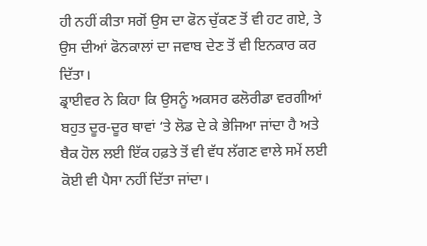ਹੀ ਨਹੀਂ ਕੀਤਾ ਸਗੋਂ ਉਸ ਦਾ ਫੋਨ ਚੁੱਕਣ ਤੋਂ ਵੀ ਹਟ ਗਏ, ਤੇ ਉਸ ਦੀਆਂ ਫੋਨਕਾਲਾਂ ਦਾ ਜਵਾਬ ਦੇਣ ਤੋਂ ਵੀ ਇਨਕਾਰ ਕਰ ਦਿੱਤਾ।
ਡ੍ਰਾਈਵਰ ਨੇ ਕਿਹਾ ਕਿ ਉਸਨੂੰ ਅਕਸਰ ਫਲੋਰੀਡਾ ਵਰਗੀਆਂ ਬਹੁਤ ਦੂਰ-ਦੂਰ ਥਾਵਾਂ ‘ਤੇ ਲੋਡ ਦੇ ਕੇ ਭੇਜਿਆ ਜਾਂਦਾ ਹੈ ਅਤੇ ਬੈਕ ਹੋਲ ਲਈ ਇੱਕ ਹਫ਼ਤੇ ਤੋਂ ਵੀ ਵੱਧ ਲੱਗਣ ਵਾਲੇ ਸਮੇਂ ਲਈ ਕੋਈ ਵੀ ਪੈਸਾ ਨਹੀਂ ਦਿੱਤਾ ਜਾਂਦਾ।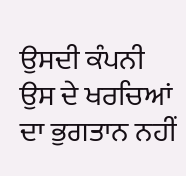ਉਸਦੀ ਕੰਪਨੀ ਉਸ ਦੇ ਖਰਚਿਆਂ ਦਾ ਭੁਗਤਾਨ ਨਹੀਂ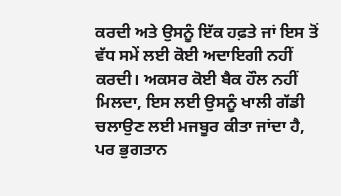ਕਰਦੀ ਅਤੇ ਉਸਨੂੰ ਇੱਕ ਹਫ਼ਤੇ ਜਾਂ ਇਸ ਤੋਂ ਵੱਧ ਸਮੇਂ ਲਈ ਕੋਈ ਅਦਾਇਗੀ ਨਹੀਂ ਕਰਦੀ। ਅਕਸਰ ਕੋਈ ਬੈਕ ਹੌਲ ਨਹੀਂ ਮਿਲਦਾ, ਇਸ ਲਈ ਉਸਨੂੰ ਖਾਲੀ ਗੱਡੀ ਚਲਾਉਣ ਲਈ ਮਜਬੂਰ ਕੀਤਾ ਜਾਂਦਾ ਹੈ, ਪਰ ਭੁਗਤਾਨ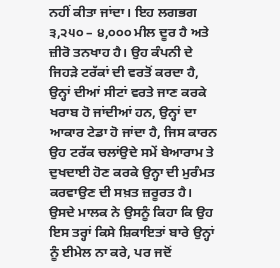ਨਹੀਂ ਕੀਤਾ ਜਾਂਦਾ। ਇਹ ਲਗਭਗ ੩,੨੫੦ – ੪,੦੦੦ ਮੀਲ ਦੂਰ ਹੈ ਅਤੇ ਜ਼ੀਰੋ ਤਨਖਾਹ ਹੈ। ਉਹ ਕੰਪਨੀ ਦੇ ਜਿਹੜੇ ਟਰੱਕਾਂ ਦੀ ਵਰਤੋਂ ਕਰਦਾ ਹੈ, ਉਨ੍ਹਾਂ ਦੀਆਂ ਸੀਟਾਂ ਵਰਤੇ ਜਾਣ ਕਰਕੇ ਖਰਾਬ ਹੋ ਜਾਂਦੀਆਂ ਹਨ, ਉਨ੍ਹਾਂ ਦਾ ਆਕਾਰ ਟੇਡਾ ਹੋ ਜਾਂਦਾ ਹੈ, ਜਿਸ ਕਾਰਨ ਉਹ ਟਰੱਕ ਚਲਾਂਉਦੇ ਸਮੇਂ ਬੇਆਰਾਮ ਤੇ ਦੁਖਦਾਈ ਹੋਣ ਕਰਕੇ ਉਨ੍ਹਾ ਦੀ ਮੁਰੰਮਤ ਕਰਵਾਉਣ ਦੀ ਸਖ਼ਤ ਜ਼ਰੂਰਤ ਹੈ। ਉਸਦੇ ਮਾਲਕ ਨੇ ਉਸਨੂੰ ਕਿਹਾ ਕਿ ਉਹ ਇਸ ਤਰ੍ਹਾਂ ਕਿਸੇ ਸ਼ਿਕਾਇਤਾਂ ਬਾਰੇ ਉਨ੍ਹਾਂ ਨੂੰ ਈਮੇਲ ਨਾ ਕਰੇ, ਪਰ ਜਦੋਂ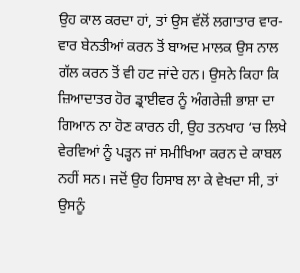ਉਹ ਕਾਲ ਕਰਦਾ ਹਾਂ, ਤਾਂ ਉਸ ਵੱਲੋਂ ਲਗਾਤਾਰ ਵਾਰ-ਵਾਰ ਬੇਨਤੀਆਂ ਕਰਨ ਤੋਂ ਬਾਅਦ ਮਾਲਕ ਉਸ ਨਾਲ ਗੱਲ ਕਰਨ ਤੋਂ ਵੀ ਹਟ ਜਾਂਦੇ ਹਨ। ਉਸਨੇ ਕਿਹਾ ਕਿ ਜ਼ਿਆਦਾਤਰ ਹੋਰ ਡ੍ਰਾਈਵਰ ਨੂੰ ਅੰਗਰੇਜ਼ੀ ਭਾਸ਼ਾ ਦਾ ਗਿਆਨ ਨਾ ਹੋਣ ਕਾਰਨ ਹੀ, ਉਹ ਤਨਖਾਹ ‘ਚ ਲਿਖੇ ਵੇਰਵਿਆਂ ਨੂੰ ਪੜ੍ਹਨ ਜਾਂ ਸਮੀਖਿਆ ਕਰਨ ਦੇ ਕਾਬਲ ਨਹੀਂ ਸਨ। ਜਦੋਂ ਉਹ ਹਿਸਾਬ ਲਾ ਕੇ ਵੇਖਦਾ ਸੀ, ਤਾਂ ਉਸਨੂੰ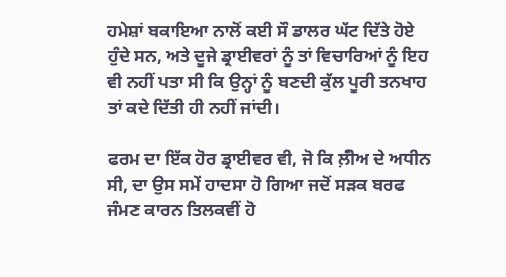ਹਮੇਸ਼ਾਂ ਬਕਾਇਆ ਨਾਲੋਂ ਕਈ ਸੌ ਡਾਲਰ ਘੱਟ ਦਿੱਤੇ ਹੋਏ ਹੁੰਦੇ ਸਨ, ਅਤੇ ਦੂਜੇ ਡ੍ਰਾਈਵਰਾਂ ਨੂੰ ਤਾਂ ਵਿਚਾਰਿਆਂ ਨੂੰ ਇਹ ਵੀ ਨਹੀਂ ਪਤਾ ਸੀ ਕਿ ਉਨ੍ਹਾਂ ਨੂੰ ਬਣਦੀ ਕੁੱਲ ਪੂਰੀ ਤਨਖਾਹ ਤਾਂ ਕਦੇ ਦਿੱਤੀ ਹੀ ਨਹੀਂ ਜਾਂਦੀ।

ਫਰਮ ਦਾ ਇੱਕ ਹੋਰ ਡ੍ਰਾਈਵਰ ਵੀ, ਜੋ ਕਿ ਲ਼ੰੀਅ ਦੇ ਅਧੀਨ ਸੀ, ਦਾ ਉਸ ਸਮੇਂ ਹਾਦਸਾ ਹੋ ਗਿਆ ਜਦੋਂ ਸੜਕ ਬਰਫ ਜੰਮਣ ਕਾਰਨ ਤਿਲਕਵੀਂ ਹੋ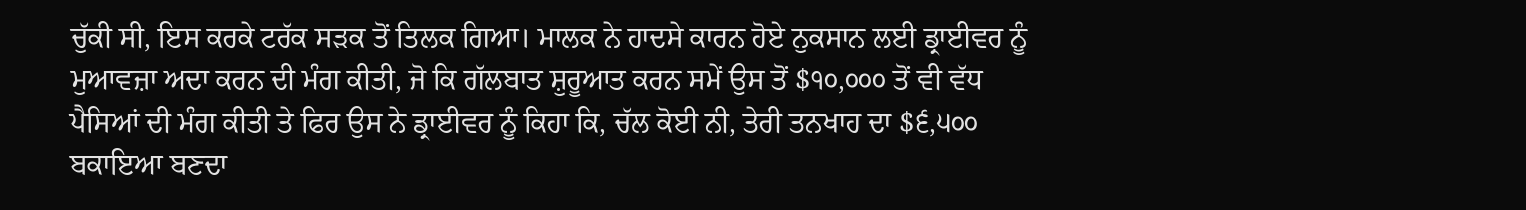ਚੁੱਕੀ ਸੀ, ਇਸ ਕਰਕੇ ਟਰੱਕ ਸੜਕ ਤੋਂ ਤਿਲਕ ਗਿਆ। ਮਾਲਕ ਨੇ ਹਾਦਸੇ ਕਾਰਨ ਹੋਏ ਨੁਕਸਾਨ ਲਈ ਡ੍ਰਾਈਵਰ ਨੂੰ ਮੁਆਵਜ਼ਾ ਅਦਾ ਕਰਨ ਦੀ ਮੰਗ ਕੀਤੀ, ਜੋ ਕਿ ਗੱਲਬਾਤ ਸ਼ੁਰੂਆਤ ਕਰਨ ਸਮੇਂ ਉਸ ਤੋਂ $੧੦,੦੦੦ ਤੋਂ ਵੀ ਵੱਧ ਪੈਸਿਆਂ ਦੀ ਮੰਗ ਕੀਤੀ ਤੇ ਫਿਰ ਉਸ ਨੇ ਡ੍ਰਾਈਵਰ ਨੂੰ ਕਿਹਾ ਕਿ, ਚੱਲ ਕੋਈ ਨੀ, ਤੇਰੀ ਤਨਖਾਹ ਦਾ $੬,੫੦੦ ਬਕਾਇਆ ਬਣਦਾ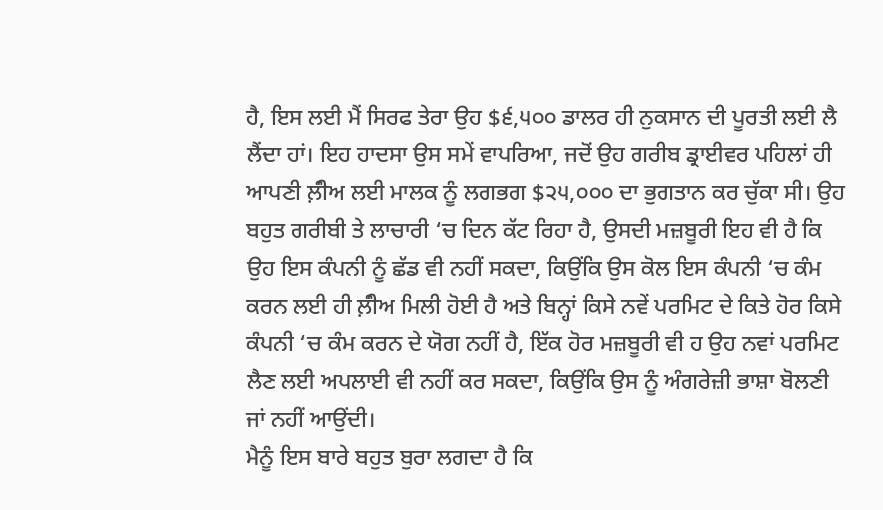ਹੈ, ਇਸ ਲਈ ਮੈਂ ਸਿਰਫ ਤੇਰਾ ਉਹ $੬,੫੦੦ ਡਾਲਰ ਹੀ ਨੁਕਸਾਨ ਦੀ ਪੂਰਤੀ ਲਈ ਲੈ ਲੈਂਦਾ ਹਾਂ। ਇਹ ਹਾਦਸਾ ਉਸ ਸਮੇਂ ਵਾਪਰਿਆ, ਜਦੋਂ ਉਹ ਗਰੀਬ ਡ੍ਰਾਈਵਰ ਪਹਿਲਾਂ ਹੀ ਆਪਣੀ ਲ਼ੰੀਅ ਲਈ ਮਾਲਕ ਨੂੰ ਲਗਭਗ $੨੫,੦੦੦ ਦਾ ਭੁਗਤਾਨ ਕਰ ਚੁੱਕਾ ਸੀ। ਉਹ ਬਹੁਤ ਗਰੀਬੀ ਤੇ ਲਾਚਾਰੀ ‘ਚ ਦਿਨ ਕੱਟ ਰਿਹਾ ਹੈ, ਉਸਦੀ ਮਜ਼ਬੂਰੀ ਇਹ ਵੀ ਹੈ ਕਿ ਉਹ ਇਸ ਕੰਪਨੀ ਨੂੰ ਛੱਡ ਵੀ ਨਹੀਂ ਸਕਦਾ, ਕਿਉਂਕਿ ਉਸ ਕੋਲ ਇਸ ਕੰਪਨੀ ‘ਚ ਕੰਮ ਕਰਨ ਲਈ ਹੀ ਲ਼ੰੀਅ ਮਿਲੀ ਹੋਈ ਹੈ ਅਤੇ ਬਿਨ੍ਹਾਂ ਕਿਸੇ ਨਵੇਂ ਪਰਮਿਟ ਦੇ ਕਿਤੇ ਹੋਰ ਕਿਸੇ ਕੰਪਨੀ ‘ਚ ਕੰਮ ਕਰਨ ਦੇ ਯੋਗ ਨਹੀਂ ਹੈ, ਇੱਕ ਹੋਰ ਮਜ਼ਬੂਰੀ ਵੀ ਹ ਉਹ ਨਵਾਂ ਪਰਮਿਟ ਲੈਣ ਲਈ ਅਪਲਾਈ ਵੀ ਨਹੀਂ ਕਰ ਸਕਦਾ, ਕਿਉਂਕਿ ਉਸ ਨੂੰ ਅੰਗਰੇਜ਼ੀ ਭਾਸ਼ਾ ਬੋਲਣੀ ਜਾਂ ਨਹੀਂ ਆਉਂਦੀ।
ਮੈਨੂੰ ਇਸ ਬਾਰੇ ਬਹੁਤ ਬੁਰਾ ਲਗਦਾ ਹੈ ਕਿ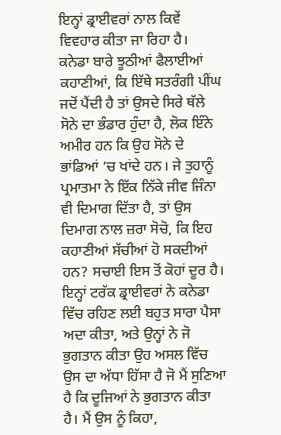ਇਨ੍ਹਾਂ ਡ੍ਰਾਈਵਰਾਂ ਨਾਲ ਕਿਵੇਂ ਵਿਵਹਾਰ ਕੀਤਾ ਜਾ ਰਿਹਾ ਹੈ। ਕਨੇਡਾ ਬਾਰੇ ਝੂਠੀਆਂ ਫੈਲਾਈਆਂ ਕਹਾਣੀਆਂ, ਕਿ ਇੱਥੇ ਸਤਰੰਗੀ ਪੀਂਘ ਜਦੋਂ ਪੈਂਦੀ ਹੈ ਤਾਂ ਉਸਦੇ ਸਿਰੇ ਥੱਲੇ ਸੋਨੇ ਦਾ ਭੰਡਾਰ ਹੁੰਦਾ ਹੈ, ਲੋਕ ਇੰਨੇ ਅਮੀਰ ਹਨ ਕਿ ਉਹ ਸੋਨੇ ਦੇ ਭਾਂਡਿਆਂ ‘ਚ ਖਾਂਦੇ ਹਨ। ਜੇ ਤੁਹਾਨੂੰ ਪ੍ਰਮਾਤਮਾ ਨੇ ਇੱਕ ਨਿੱਕੇ ਜੀਵ ਜਿੰਨਾ ਵੀ ਦਿਮਾਗ ਦਿੱਤਾ ਹੈ, ਤਾਂ ਉਸ ਦਿਮਾਗ ਨਾਲ ਜ਼ਰਾ ਸੋਚੋ, ਕਿ ਇਹ ਕਹਾਣੀਆਂ ਸੱਚੀਆਂ ਹੋ ਸਕਦੀਆਂ ਹਨ? ਸਚਾਈ ਇਸ ਤੋਂ ਕੋਹਾਂ ਦੂਰ ਹੈ। ਇਨ੍ਹਾਂ ਟਰੱਕ ਡ੍ਰਾਈਵਰਾਂ ਨੇ ਕਨੇਡਾ ਵਿੱਚ ਰਹਿਣ ਲਈ ਬਹੁਤ ਸਾਰਾ ਪੈਸਾ ਅਦਾ ਕੀਤਾ, ਅਤੇ ਉਨ੍ਹਾਂ ਨੇ ਜੋ ਭੁਗਤਾਨ ਕੀਤਾ ਉਹ ਅਸਲ ਵਿੱਚ ਉਸ ਦਾ ਅੱਧਾ ਹਿੱਸਾ ਹੈ ਜੋ ਮੈਂ ਸੁਣਿਆ ਹੈ ਕਿ ਦੂਜਿਆਂ ਨੇ ਭੁਗਤਾਨ ਕੀਤਾ ਹੈ। ਮੈਂ ਉਸ ਨੂੰ ਕਿਹਾ,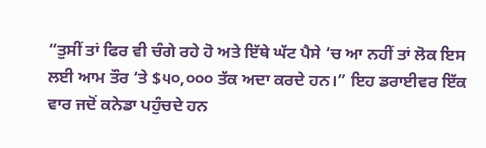“ਤੁਸੀਂ ਤਾਂ ਫਿਰ ਵੀ ਚੰਗੇ ਰਹੇ ਹੋ ਅਤੇ ਇੱਥੇ ਘੱਟ ਪੈਸੇ ‘ਚ ਆ ਨਹੀਂ ਤਾਂ ਲੋਕ ਇਸ ਲਈ ਆਮ ਤੌਰ ‘ਤੇ $੫੦,੦੦੦ ਤੱਕ ਅਦਾ ਕਰਦੇ ਹਨ।” ਇਹ ਡਰਾਈਵਰ ਇੱਕ ਵਾਰ ਜਦੋਂ ਕਨੇਡਾ ਪਹੁੰਚਦੇ ਹਨ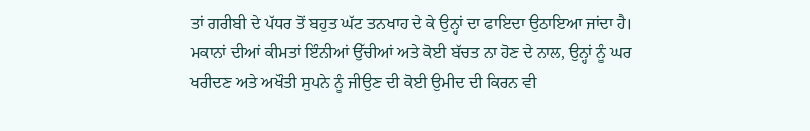ਤਾਂ ਗਰੀਬੀ ਦੇ ਪੱਧਰ ਤੋਂ ਬਹੁਤ ਘੱਟ ਤਨਖਾਹ ਦੇ ਕੇ ਉਨ੍ਹਾਂ ਦਾ ਫਾਇਦਾ ਉਠਾਇਆ ਜਾਂਦਾ ਹੈ।
ਮਕਾਨਾਂ ਦੀਆਂ ਕੀਮਤਾਂ ਇੰਨੀਆਂ ਉੱਚੀਆਂ ਅਤੇ ਕੋਈ ਬੱਚਤ ਨਾ ਹੋਣ ਦੇ ਨਾਲ, ਉਨ੍ਹਾਂ ਨੂੰ ਘਰ ਖਰੀਦਣ ਅਤੇ ਅਖੌਤੀ ਸੁਪਨੇ ਨੂੰ ਜੀਉਣ ਦੀ ਕੋਈ ਉਮੀਦ ਦੀ ਕਿਰਨ ਵੀ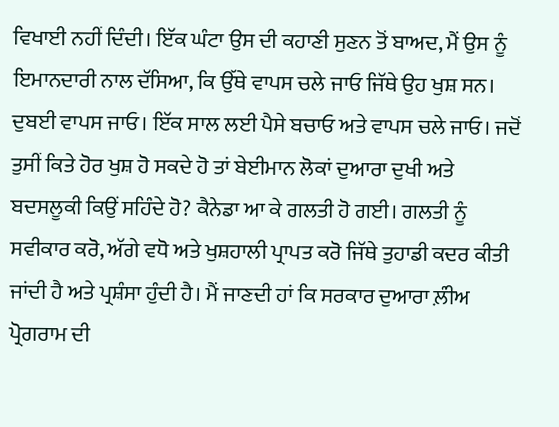ਵਿਖਾਈ ਨਹੀਂ ਦਿੰਦੀ। ਇੱਕ ਘੰਟਾ ਉਸ ਦੀ ਕਹਾਣੀ ਸੁਣਨ ਤੋਂ ਬਾਅਦ, ਮੈਂ ਉਸ ਨੂੰ ਇਮਾਨਦਾਰੀ ਨਾਲ ਦੱਸਿਆ, ਕਿ ਉੱਥੇ ਵਾਪਸ ਚਲੇ ਜਾਓ ਜਿੱਥੇ ਉਹ ਖੁਸ਼ ਸਨ। ਦੁਬਈ ਵਾਪਸ ਜਾਓ। ਇੱਕ ਸਾਲ ਲਈ ਪੈਸੇ ਬਚਾਓ ਅਤੇ ਵਾਪਸ ਚਲੇ ਜਾਓ। ਜਦੋਂ ਤੁਸੀਂ ਕਿਤੇ ਹੋਰ ਖੁਸ਼ ਹੋ ਸਕਦੇ ਹੋ ਤਾਂ ਬੇਈਮਾਨ ਲੋਕਾਂ ਦੁਆਰਾ ਦੁਖੀ ਅਤੇ ਬਦਸਲੂਕੀ ਕਿਉਂ ਸਹਿੰਦੇ ਹੋ? ਕੈਨੇਡਾ ਆ ਕੇ ਗਲਤੀ ਹੋ ਗਈ। ਗਲਤੀ ਨੂੰ ਸਵੀਕਾਰ ਕਰੋ, ਅੱਗੇ ਵਧੋ ਅਤੇ ਖੁਸ਼ਹਾਲੀ ਪ੍ਰਾਪਤ ਕਰੋ ਜਿੱਥੇ ਤੁਹਾਡੀ ਕਦਰ ਕੀਤੀ ਜਾਂਦੀ ਹੈ ਅਤੇ ਪ੍ਰਸ਼ੰਸਾ ਹੁੰਦੀ ਹੈ। ਮੈਂ ਜਾਣਦੀ ਹਾਂ ਕਿ ਸਰਕਾਰ ਦੁਆਰਾ ਲ਼ੰੀਅ ਪ੍ਰੋਗਰਾਮ ਦੀ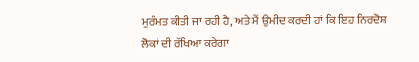ਮੁਰੰਮਤ ਕੀਤੀ ਜਾ ਰਹੀ ਹੈ, ਅਤੇ ਮੈਂ ਉਮੀਦ ਕਰਦੀ ਹਾਂ ਕਿ ਇਹ ਨਿਰਦੋਸ਼ ਲੋਕਾਂ ਦੀ ਰੱਖਿਆ ਕਰੇਗਾ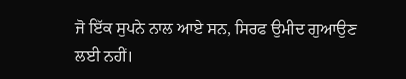ਜੋ ਇੱਕ ਸੁਪਨੇ ਨਾਲ ਆਏ ਸਨ, ਸਿਰਫ ਉਮੀਦ ਗੁਆਉਣ ਲਈ ਨਹੀਂ।